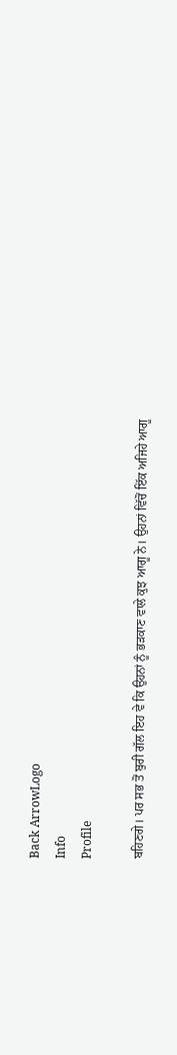Back ArrowLogo
Info
Profile

ਬਹਿਣਗੇ। ਪਰ ਸਭ ਤੋਂ ਬੁਰੀ ਗੱਲ ਇਹ ਵੇ ਕਿ ਉਹਨਾਂ ਨੂੰ ਭੜਕਾਣ ਵਾਲੇ ਕੁਝ ਆਗੂ ਨੇ। ਉਹਨਾਂ ਵਿੱਚੋਂ ਇੱਕ ਅਜਿਹੇ ਆਗੂ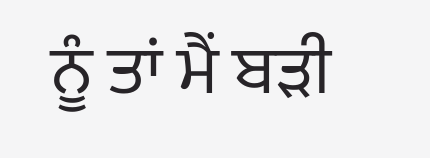ਨੂੰ ਤਾਂ ਮੈਂ ਬੜੀ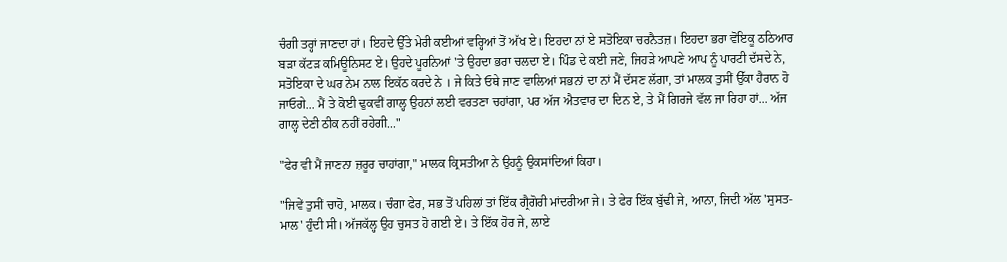ਚੰਗੀ ਤਰ੍ਹਾਂ ਜਾਣਦਾ ਹਾਂ। ਇਹਦੇ ਉੱਤੇ ਮੇਰੀ ਕਈਆਂ ਵਰ੍ਹਿਆਂ ਤੋਂ ਅੱਖ ਏ। ਇਹਦਾ ਨਾਂ ਏ ਸਤੋਇਕਾ ਚਰਨੈਤਜ਼। ਇਹਦਾ ਭਰਾ ਵੋਇਕੂ ਠਠਿਆਰ ਬੜਾ ਕੱਟੜ ਕਮਿਊਨਿਸਟ ਏ। ਉਹਦੇ ਪੂਰਨਿਆਂ 'ਤੇ ਉਹਦਾ ਭਰਾ ਚਲਦਾ ਏ। ਪਿੰਡ ਦੇ ਕਈ ਜਣੇ, ਜਿਹੜੇ ਆਪਣੇ ਆਪ ਨੂੰ ਪਾਰਟੀ ਦੱਸਦੇ ਨੇ, ਸਤੋਇਕਾ ਦੇ ਘਰ ਨੇਮ ਨਾਲ ਇਕੱਠ ਕਰਦੇ ਨੇ । ਜੇ ਕਿਤੇ ਓਥੇ ਜਾਣ ਵਾਲਿਆਂ ਸਭਨਾਂ ਦਾ ਨਾਂ ਮੈਂ ਦੱਸਣ ਲੱਗਾ, ਤਾਂ ਮਾਲਕ ਤੁਸੀਂ ਉੱਕਾ ਹੈਰਾਨ ਹੋ ਜਾਓਗੇ... ਮੈਂ ਤੇ ਕੋਈ ਢੁਕਵੀਂ ਗਾਲ੍ਹ ਉਹਨਾਂ ਲਈ ਵਰਤਣਾ ਚਹਾਂਗਾ, ਪਰ ਅੱਜ ਐਤਵਾਰ ਦਾ ਦਿਨ ਏ, ਤੇ ਮੈਂ ਗਿਰਜੇ ਵੱਲ ਜਾ ਰਿਹਾ ਹਾਂ... ਅੱਜ ਗਾਲ੍ਹ ਦੇਣੀ ਠੀਕ ਨਹੀਂ ਰਹੇਗੀ..."

"ਫੇਰ ਵੀ ਮੈਂ ਜਾਣਨਾ ਜ਼ਰੂਰ ਚਾਹਾਂਗਾ," ਮਾਲਕ ਕ੍ਰਿਸਤੀਆ ਨੇ ਉਹਨੂੰ ਉਕਸਾਂਦਿਆਂ ਕਿਹਾ।

"ਜਿਵੇਂ ਤੁਸੀਂ ਚਾਹੋ, ਮਾਲਕ। ਚੰਗਾ ਫੇਰ, ਸਭ ਤੋਂ ਪਹਿਲਾਂ ਤਾਂ ਇੱਕ ਗ੍ਰੈਗੋਰੀ ਮਾਂਦਰੀਆ ਜੇ। ਤੇ ਫੇਰ ਇੱਕ ਬੁੱਢੀ ਜੇ, ਆਨਾ, ਜਿਦੀ ਅੱਲ 'ਸੁਸਤ-ਮਾਲ' ਹੁੰਦੀ ਸੀ। ਅੱਜਕੱਲ੍ਹ ਉਹ ਚੁਸਤ ਹੋ ਗਈ ਏ। ਤੇ ਇੱਕ ਹੋਰ ਜੇ, ਲਾਏ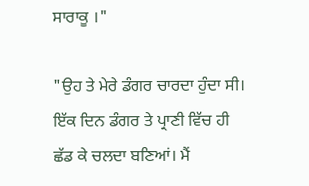ਸਾਰਾਕੂ ।"

"ਉਹ ਤੇ ਮੇਰੇ ਡੰਗਰ ਚਾਰਦਾ ਹੁੰਦਾ ਸੀ। ਇੱਕ ਦਿਨ ਡੰਗਰ ਤੇ ਪ੍ਰਾਣੀ ਵਿੱਚ ਹੀ ਛੱਡ ਕੇ ਚਲਦਾ ਬਣਿਆਂ। ਮੈਂ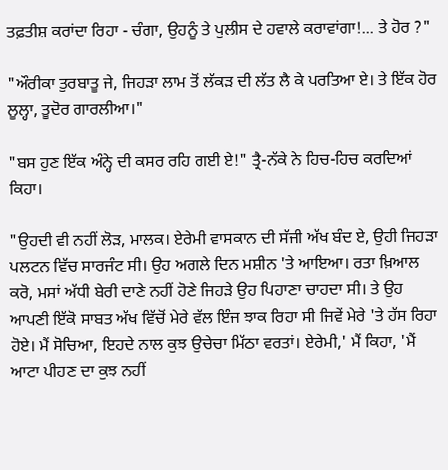ਤਫ਼ਤੀਸ਼ ਕਰਾਂਦਾ ਰਿਹਾ - ਚੰਗਾ, ਉਹਨੂੰ ਤੇ ਪੁਲੀਸ ਦੇ ਹਵਾਲੇ ਕਰਾਵਾਂਗਾ!... ਤੇ ਹੋਰ ?"

"ਔਰੀਕਾ ਤੁਰਬਾਤੂ ਜੇ, ਜਿਹੜਾ ਲਾਮ ਤੋਂ ਲੱਕੜ ਦੀ ਲੱਤ ਲੈ ਕੇ ਪਰਤਿਆ ਏ। ਤੇ ਇੱਕ ਹੋਰ ਲੂਲ੍ਹਾ, ਤੂਦੋਰ ਗਾਰਲੀਆ।"

"ਬਸ ਹੁਣ ਇੱਕ ਅੰਨ੍ਹੇ ਦੀ ਕਸਰ ਰਹਿ ਗਈ ਏ!" ਤ੍ਰੈ-ਨੱਕੇ ਨੇ ਹਿਚ-ਹਿਚ ਕਰਦਿਆਂ ਕਿਹਾ।

"ਉਹਦੀ ਵੀ ਨਹੀਂ ਲੋੜ, ਮਾਲਕ। ਏਰੇਮੀ ਵਾਸਕਾਨ ਦੀ ਸੱਜੀ ਅੱਖ ਬੰਦ ਏ, ਉਹੀ ਜਿਹੜਾ ਪਲਟਨ ਵਿੱਚ ਸਾਰਜੰਟ ਸੀ। ਉਹ ਅਗਲੇ ਦਿਨ ਮਸ਼ੀਨ 'ਤੇ ਆਇਆ। ਰਤਾ ਖ਼ਿਆਲ ਕਰੋ, ਮਸਾਂ ਅੱਧੀ ਬੇਰੀ ਦਾਣੇ ਨਹੀਂ ਹੋਣੇ ਜਿਹੜੇ ਉਹ ਪਿਹਾਣਾ ਚਾਹਦਾ ਸੀ। ਤੇ ਉਹ ਆਪਣੀ ਇੱਕੋ ਸਾਬਤ ਅੱਖ ਵਿੱਚੋਂ ਮੇਰੇ ਵੱਲ ਇੰਜ ਝਾਕ ਰਿਹਾ ਸੀ ਜਿਵੇਂ ਮੇਰੇ 'ਤੇ ਹੱਸ ਰਿਹਾ ਹੋਏ। ਮੈਂ ਸੋਚਿਆ, ਇਹਦੇ ਨਾਲ ਕੁਝ ਉਚੇਚਾ ਮਿੱਠਾ ਵਰਤਾਂ। ਏਰੇਮੀ,' ਮੈਂ ਕਿਹਾ, 'ਮੈਂ ਆਟਾ ਪੀਹਣ ਦਾ ਕੁਝ ਨਹੀਂ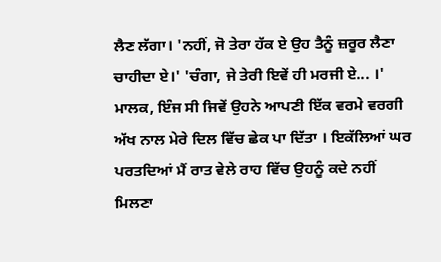ਲੈਣ ਲੱਗਾ। 'ਨਹੀਂ, ਜੋ ਤੇਰਾ ਹੱਕ ਏ ਉਹ ਤੈਨੂੰ ਜ਼ਰੂਰ ਲੈਣਾ ਚਾਹੀਦਾ ਏ।' 'ਚੰਗਾ, ਜੇ ਤੇਰੀ ਇਵੇਂ ਹੀ ਮਰਜੀ ਏ... ।' ਮਾਲਕ, ਇੰਜ ਸੀ ਜਿਵੇਂ ਉਹਨੇ ਆਪਣੀ ਇੱਕ ਵਰਮੇ ਵਰਗੀ ਅੱਖ ਨਾਲ ਮੇਰੇ ਦਿਲ ਵਿੱਚ ਛੇਕ ਪਾ ਦਿੱਤਾ । ਇਕੱਲਿਆਂ ਘਰ ਪਰਤਦਿਆਂ ਮੈਂ ਰਾਤ ਵੇਲੇ ਰਾਹ ਵਿੱਚ ਉਹਨੂੰ ਕਦੇ ਨਹੀਂ ਮਿਲਣਾ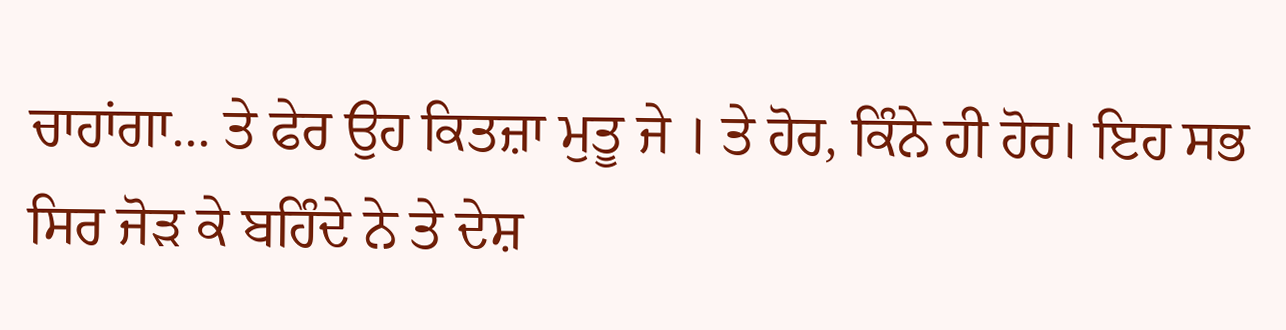ਚਾਹਾਂਗਾ... ਤੇ ਫੇਰ ਉਹ ਕਿਤਜ਼ਾ ਮੁਤੂ ਜੇ । ਤੇ ਹੋਰ, ਕਿੰਨੇ ਹੀ ਹੋਰ। ਇਹ ਸਭ ਸਿਰ ਜੋੜ ਕੇ ਬਹਿੰਦੇ ਨੇ ਤੇ ਦੇਸ਼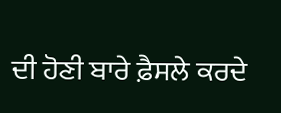ਦੀ ਹੋਣੀ ਬਾਰੇ ਫ਼ੈਸਲੇ ਕਰਦੇ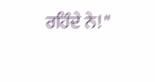ਰਹਿੰਦੇ ਨੇ!"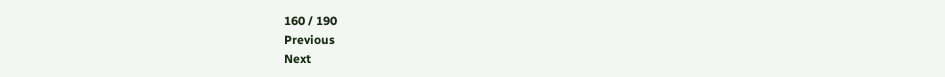160 / 190
Previous
Next